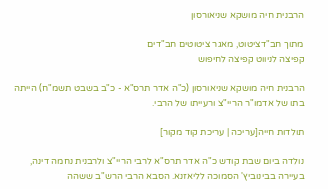הרבנית חיה מושקא שניאורסון

מתוך חב"דציטוט, מאגר ציטוטים חב"דים
קפיצה לניווט קפיצה לחיפוש

הרבנית חיה מושקא שניאורסון (כ"ה אדר תרס"א - כ"ב בשבט תשמ"ח) הייתה בתו של אדמו"ר הריי"צ ורעייתו של הרבי.

תולדות חייה[עריכה | עריכת קוד מקור]

נולדה ביום שבת קודש כ"ה אדר תרס"א לרבי הריי"צ ולרבנית נחמה דינה, בעיירה בבינוביץ' הסמוכה לליאזנא. הסבא הרבי הרש"ב ששהה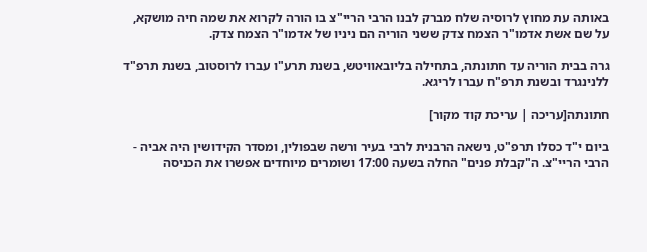באותה עת מחוץ לרוסיה שלח מברק לבנו הרבי הריי"צ בו הורה לקרוא את שמה חיה מושקא, על שם אשת אדמו"ר הצמח צדק ששני הוריה הם ניניו של אדמו"ר הצמח צדק.

גרה בבית הוריה עד חתונתה, בתחילה בליובאוויטש, בשנת תרע"ו עברו לרוסטוב, בשנת תרפ"ד ללנינגרד ובשנת תרפ"ח עברו לריגא.

חתונתה[עריכה | עריכת קוד מקור]

ביום י"ד כסלו תרפ"ט, נישאה הרבנית לרבי בעיר ורשה שבפולין, ומסדר הקידושין היה אביה - הרבי הריי"צ. ה"קבלת פנים" החלה בשעה 17:00 ושומרים מיוחדים אפשרו את הכניסה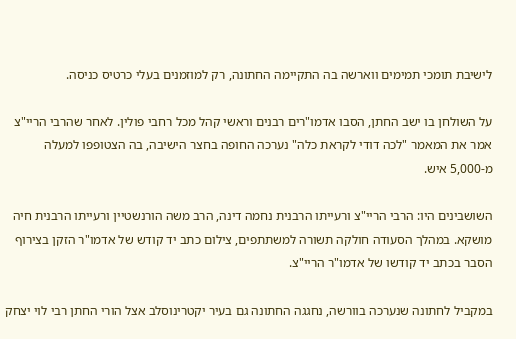לישיבת תומכי תמימים ווארשה בה התקיימה החתונה, רק למוזמנים בעלי כרטיס כניסה.

על השולחן בו ישב החתן, הסבו אדמו"רים רבנים וראשי קהל מכל רחבי פולין. לאחר שהרבי הריי"צ אמר את המאמר "לכה דודי לקראת כלה" נערכה החופה בחצר הישיבה, בה הצטופפו למעלה מ-5,000 איש.

השושבינים היו: הרבי הריי"צ ורעייתו הרבנית נחמה דינה, הרב משה הורנשטיין ורעייתו הרבנית חיה מושקא. במהלך הסעודה חולקה תשורה למשתתפים, צילום כתב יד קודש של אדמו"ר הזקן בצירוף הסבר בכתב יד קודשו של אדמו"ר הריי"צ.

במקביל לחתונה שנערכה בוורשה, נחגגה החתונה גם בעיר יקטרינוסלב אצל הורי החתן רבי לוי יצחק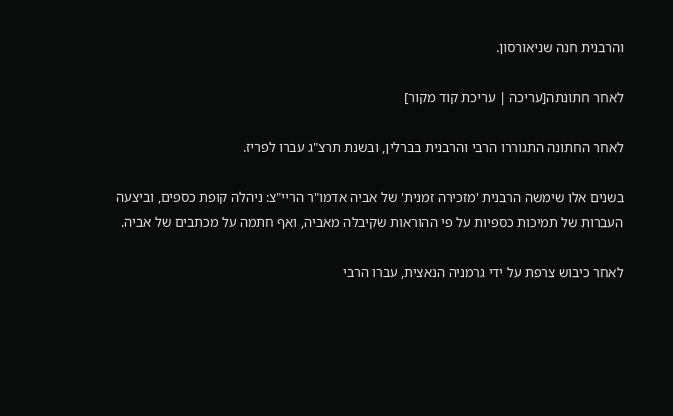והרבנית חנה שניאורסון.

לאחר חתונתה[עריכה | עריכת קוד מקור]

לאחר החתונה התגוררו הרבי והרבנית בברלין, ובשנת תרצ"ג עברו לפריז.

בשנים אלו שימשה הרבנית 'מזכירה זמנית' של אביה אדמו"ר הריי"צ: ניהלה קופת כספים, וביצעה העברות של תמיכות כספיות על פי ההוראות שקיבלה מאביה, ואף חתמה על מכתבים של אביה.

לאחר כיבוש צרפת על ידי גרמניה הנאצית, עברו הרבי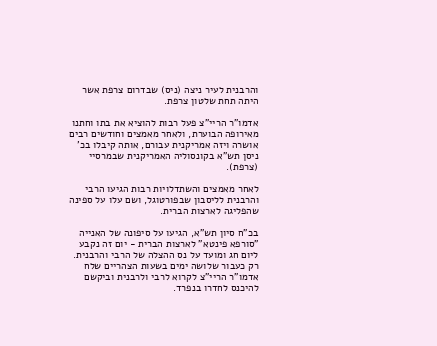והרבנית לעיר ניצה (ניס) שבדרום צרפת אשר היתה תחת שלטון צרפת.

אדמו"ר הריי"צ פעל רבות להוציא את בתו וחתנו מאירופה הבוערת, ולאחר מאמצים וחודשים רבים אושרה ויזה אמריקנית עבורם, אותה קיבלו בכ' ניסן תש"א בקונסוליה האמריקנית שבמרסיי (צרפת).

לאחר מאמצים והשתדלויות רבות הגיעו הרבי והרבנית לליסבון שבפורטוגל, ושם עלו על ספינה שהפליגה לארצות הברית.

בכ"ח סיון תש"א, הגיעו על סיפונה של האנייה "סורפא פינטא" לארצות הברית - יום זה נקבע ליום חג ומועד על נס ההצלה של הרבי והרבנית. רק כעבור שלושה ימים בשעות הצהריים שלח אדמו"ר הריי"צ לקרוא לרבי ולרבנית וביקשם להיכנס לחדרו בנפרד.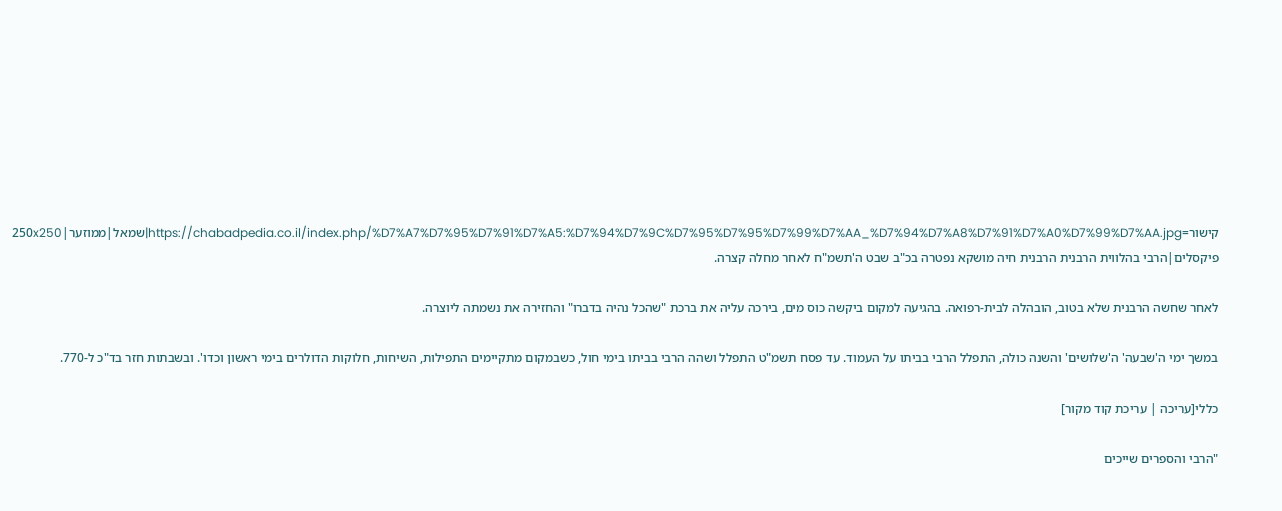קישור=https://chabadpedia.co.il/index.php/%D7%A7%D7%95%D7%91%D7%A5:%D7%94%D7%9C%D7%95%D7%95%D7%99%D7%AA_%D7%94%D7%A8%D7%91%D7%A0%D7%99%D7%AA.jpg|שמאל|ממוזער|250x250 פיקסלים|הרבי בהלווית הרבנית הרבנית חיה מושקא נפטרה בכ"ב שבט ה'תשמ"ח לאחר מחלה קצרה.

לאחר שחשה הרבנית שלא בטוב, הובהלה לבית-רפואה. בהגיעה למקום ביקשה כוס מים, בירכה עליה את ברכת "שהכל נהיה בדברו" והחזירה את נשמתה ליוצרה.

במשך ימי ה'שבעה' ה'שלושים' והשנה כולה, התפלל הרבי בביתו על העמוד. עד פסח תשמ"ט התפלל ושהה הרבי בביתו בימי חול, כשבמקום מתקיימים התפילות, השיחות, חלוקות הדולרים בימי ראשון וכדו'. ובשבתות חזר בד"כ ל-770.

כללי[עריכה | עריכת קוד מקור]

"הרבי והספרים שייכים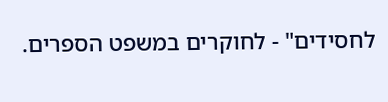לחסידים" - לחוקרים במשפט הספרים.